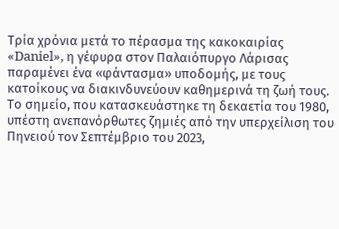Τρία χρόνια μετά το πέρασμα της κακοκαιρίας «Daniel», η γέφυρα στον Παλαιόπυργο Λάρισας παραμένει ένα «φάντασμα» υποδομής, με τους κατοίκους να διακινδυνεύουν καθημερινά τη ζωή τους. Το σημείο, που κατασκευάστηκε τη δεκαετία του 1980, υπέστη ανεπανόρθωτες ζημιές από την υπερχείλιση του Πηνειού τον Σεπτέμβριο του 2023,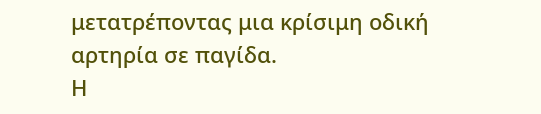μετατρέποντας μια κρίσιμη οδική αρτηρία σε παγίδα.
Η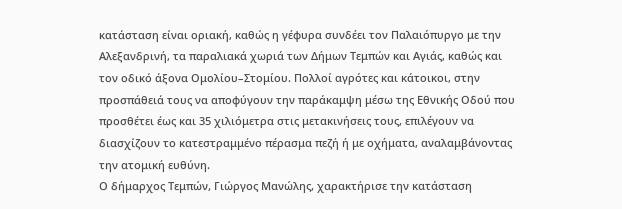κατάσταση είναι οριακή, καθώς η γέφυρα συνδέει τον Παλαιόπυργο με την Αλεξανδρινή, τα παραλιακά χωριά των Δήμων Τεμπών και Αγιάς, καθώς και τον οδικό άξονα Ομολίου–Στομίου. Πολλοί αγρότες και κάτοικοι, στην προσπάθειά τους να αποφύγουν την παράκαμψη μέσω της Εθνικής Οδού που προσθέτει έως και 35 χιλιόμετρα στις μετακινήσεις τους, επιλέγουν να διασχίζουν το κατεστραμμένο πέρασμα πεζή ή με οχήματα, αναλαμβάνοντας την ατομική ευθύνη.
Ο δήμαρχος Τεμπών, Γιώργος Μανώλης, χαρακτήρισε την κατάσταση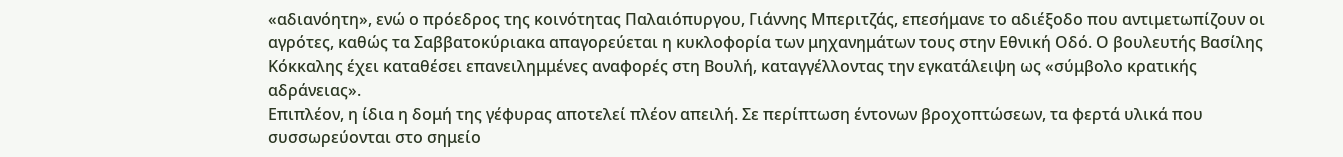«αδιανόητη», ενώ ο πρόεδρος της κοινότητας Παλαιόπυργου, Γιάννης Μπεριτζάς, επεσήμανε το αδιέξοδο που αντιμετωπίζουν οι αγρότες, καθώς τα Σαββατοκύριακα απαγορεύεται η κυκλοφορία των μηχανημάτων τους στην Εθνική Οδό. Ο βουλευτής Βασίλης Κόκκαλης έχει καταθέσει επανειλημμένες αναφορές στη Βουλή, καταγγέλλοντας την εγκατάλειψη ως «σύμβολο κρατικής αδράνειας».
Επιπλέον, η ίδια η δομή της γέφυρας αποτελεί πλέον απειλή. Σε περίπτωση έντονων βροχοπτώσεων, τα φερτά υλικά που συσσωρεύονται στο σημείο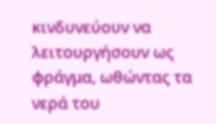κινδυνεύουν να λειτουργήσουν ως φράγμα, ωθώντας τα νερά του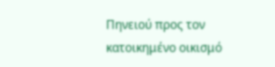Πηνειού προς τον κατοικημένο οικισμό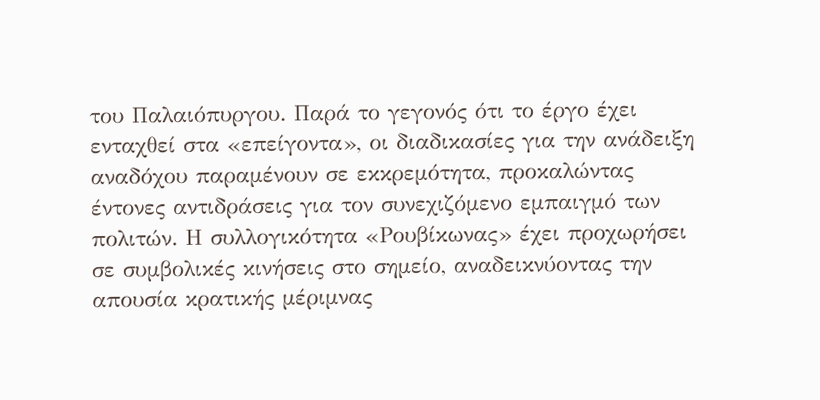του Παλαιόπυργου. Παρά το γεγονός ότι το έργο έχει ενταχθεί στα «επείγοντα», οι διαδικασίες για την ανάδειξη αναδόχου παραμένουν σε εκκρεμότητα, προκαλώντας έντονες αντιδράσεις για τον συνεχιζόμενο εμπαιγμό των πολιτών. Η συλλογικότητα «Ρουβίκωνας» έχει προχωρήσει σε συμβολικές κινήσεις στο σημείο, αναδεικνύοντας την απουσία κρατικής μέριμνας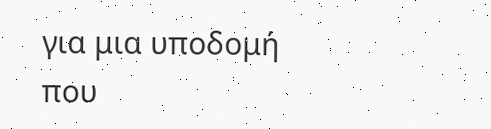για μια υποδομή που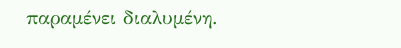παραμένει διαλυμένη.